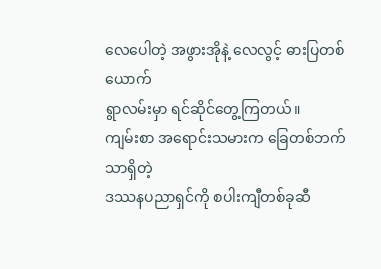လေပေါတဲ့ အဖွားအိုနဲ့ လေလွင့် ဓားပြတစ်ယောက်
ရွာလမ်းမှာ ရင်ဆိုင်တွေ့ကြတယ်။
ကျမ်းစာ အရောင်းသမားက ခြေတစ်ဘက်သာရှိတဲ့
ဒဿနပညာရှင်ကို စပါးကျီတစ်ခုဆီ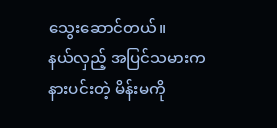သွေးဆောင်တယ်။
နယ်လှည့် အပြင်သမားက နားပင်းတဲ့ မိန်းမကို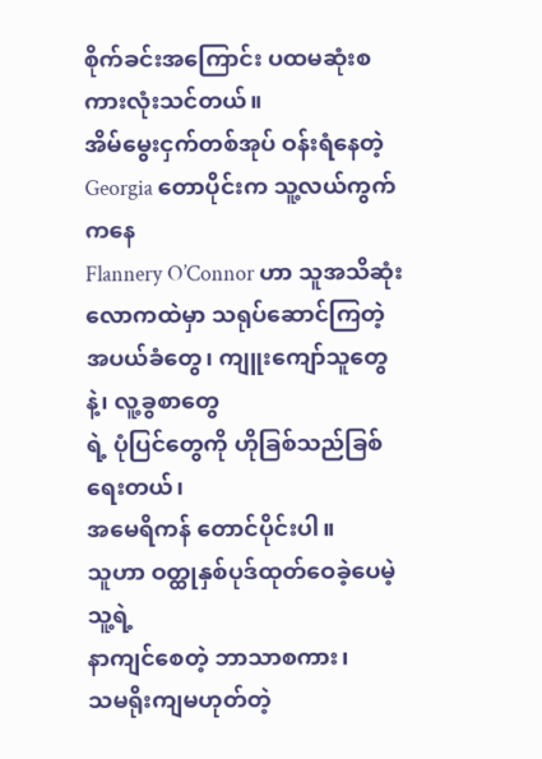စိုက်ခင်းအကြောင်း ပထမဆုံးစကားလုံးသင်တယ်။
အိမ်မွေးငှက်တစ်အုပ် ဝန်းရံနေတဲ့
Georgia တောပိုင်းက သူ့လယ်ကွက်ကနေ
Flannery O’Connor ဟာ သူအသိဆုံး
လောကထဲမှာ သရုပ်ဆောင်ကြတဲ့
အပယ်ခံတွေ၊ ကျူးကျော်သူတွေနဲ့၊ လူ့ခွစာတွေ
ရဲ့ ပုံပြင်တွေကို ဟိုခြစ်သည်ခြစ်ရေးတယ်၊
အမေရိကန် တောင်ပိုင်းပါ။
သူဟာ ဝတ္ထုနှစ်ပုဒ်ထုတ်ဝေခဲ့ပေမဲ့
သူ့ရဲ့
နာကျင်စေတဲ့ ဘာသာစကား၊
သမရိုးကျမဟုတ်တဲ့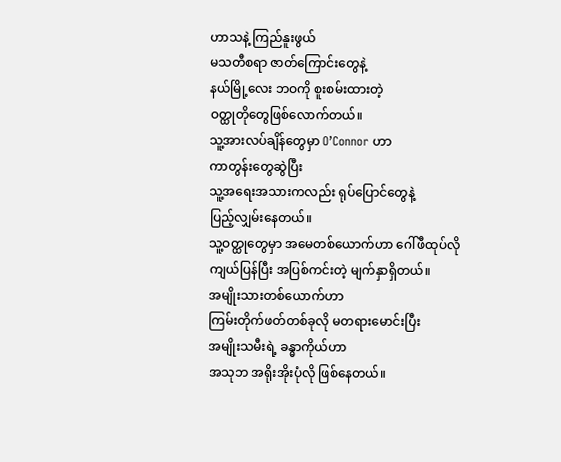ဟာသနဲ့ ကြည်နူးဖွယ်
မသတီစရာ ဇာတ်ကြောင်းတွေနဲ့
နယ်မြို့လေး ဘဝကို စူးစမ်းထားတဲ့
ဝတ္ထုတိုတွေဖြစ်လောက်တယ်။
သူ့အားလပ်ချိန်တွေမှာ O’Connor ဟာ
ကာတွန်းတွေဆွဲပြီး
သူ့အရေးအသားကလည်း ရုပ်ပြောင်တွေနဲ့
ပြည့်လျှမ်းနေတယ်။
သူ့ဝတ္ထုတွေမှာ အမေတစ်ယောက်ဟာ ဂေါ်ဖီထုပ်လို
ကျယ်ပြန်ပြီး အပြစ်ကင်းတဲ့ မျက်နှာရှိတယ်။
အမျိုးသားတစ်ယောက်ဟာ
ကြမ်းတိုက်ဖတ်တစ်ခုလို မတရားမောင်းပြီး
အမျိုးသမီးရဲ့ ခန္ဓာကိုယ်ဟာ
အသုဘ အရိုးအိုးပုံလို ဖြစ်နေတယ်။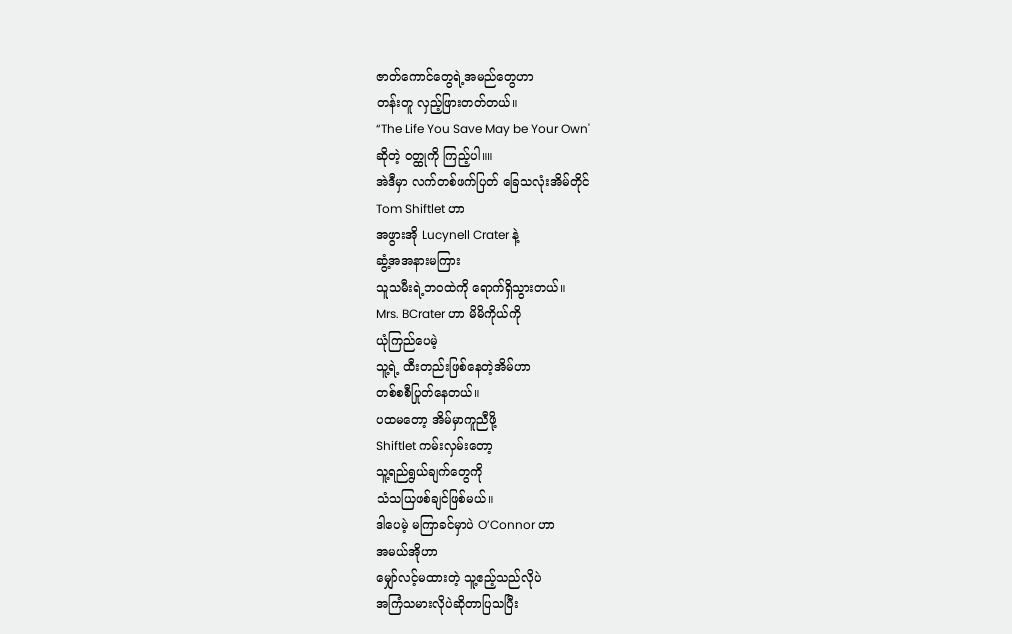ဇာတ်ကောင်တွေရဲ့အမည်တွေဟာ
တန်းတူ လှည့်ဖြားတတ်တယ်။
“The Life You Save May be Your Own'
ဆိုတဲ့ ဝတ္ထုကို ကြည့်ပါ။။
အဲဒီမှာ လက်တစ်ဖက်ပြတ် ခြေသလုံးအိမ်တိုင်
Tom Shiftlet ဟာ
အဖွားအို Lucynell Crater နဲ့
ဆွံ့အအနားမကြား
သူသမီးရဲ့ဘဝထဲကို ရောက်ရှိသွားတယ်။
Mrs. BCrater ဟာ မိမိကိုယ်ကို
ယုံကြည်ပေမဲ့
သူ့ရဲ့ ထီးတည်းဖြစ်နေတဲ့အိမ်ဟာ
တစ်စစီပြုတ်နေတယ်။
ပထမတော့ အိမ်မှာကူညီဖို့
Shiftlet ကမ်းလှမ်းတော့
သူ့ရည်ရွယ်ချက်တွေကို
သံသယြဖစ်ချင်ဖြစ်မယ်။
ဒါပေမဲ့ မကြာခင်မှာပဲ O’Connor ဟာ
အမယ်အိုဟာ
မျှော်လင့်မထားတဲ့ သူ့ဧည့်သည်လိုပဲ
အကြံသမားလိုပဲဆိုတာပြသပြီး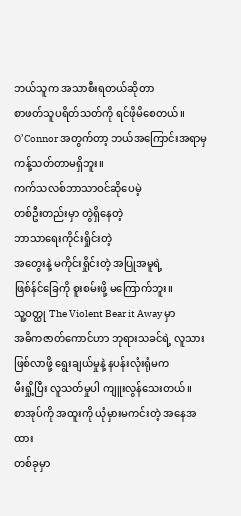ဘယ်သူက အသာစီးရတယ်ဆိုတာ
စာဖတ်သူပရိတ်သတ်ကို ရင်ဖိုမိစေတယ်။
O’Connor အတွက်တာ့ ဘယ်အကြောင်းအရာမှ
ကန့်သတ်တာမရှိဘူး။
ကက်သလစ်ဘာသာဝင်ဆိုပေမဲ့
တစ်ဦးတည်းမှာ တွဲရှိနေတဲ့
ဘာသာရေးကိုင်းရှိုင်းတဲ့
အတွေးနဲ့ မကိုင်းရှိုင်းတဲ့ အပြုအမူရဲ့
ဖြစ်န်င်ခြေကို စူးစမ်းဖို့ မကြောက်ဘူး။
သူ့ဝတ္ထု The Violent Bear it Away မှာ
အဓိကဇာတ်ကောင်ဟာ ဘုရားသခင်ရဲ့ လူသား
ဖြစ်လာဖို့ ရွေးချယ်မှုနဲ့ နပန်းလုံးရုံမက
မီးရှို့ပြီး လူသတ်မှုပါ ကျူးလွန်သေးတယ်။
စာအုပ်ကို အထူးကို ယုံမှားမကင်းတဲ့ အနေအထား
တစ်ခုမှာ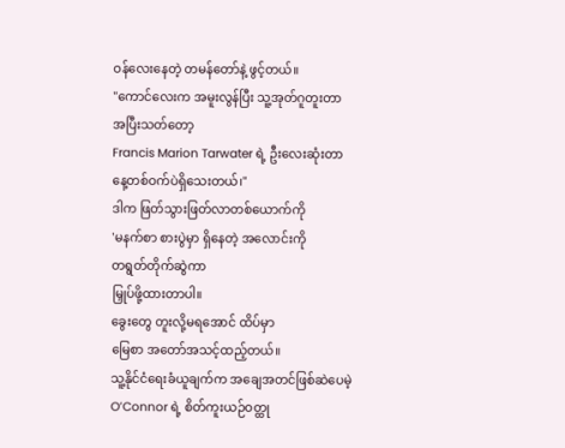ဝန်လေးနေတဲ့ တမန်တော်နဲ့ ဖွင့်တယ်။
"ကောင်လေးက အမူးလွန်ပြီး သူ့အုတ်ဂူတူးတာ
အပြီးသတ်တော့
Francis Marion Tarwater ရဲ့ ဦးလေးဆုံးတာ
နေ့တစ်ဝက်ပဲရှိသေးတယ်၊"
ဒါက ဖြတ်သွားဖြတ်လာတစ်ယောက်ကို
'မနက်စာ စားပွဲမှာ ရှိနေတဲ့ အလောင်းကို
တရွတ်တိုက်ဆွဲကာ
မြှုပ်ဖို့ထားတာပါ။
ခွေးတွေ တူးလို့မရအောင် ထိပ်မှာ
မြေစာ အတော်အသင့်ထည့်တယ်။
သူ့နိုင်ငံရေးခံယူချက်က အချေအတင်ဖြစ်ဆဲပေမဲ့
O’Connor ရဲ့ စိတ်ကူးယဉ်ဝတ္ထု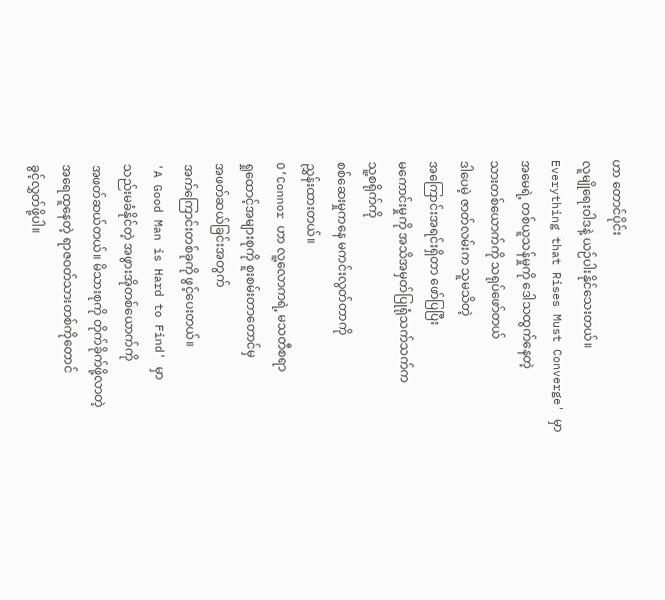ဟာ တောင်ပိုင်း
လူမျိုရေးဝါဒနဲ့ ယဉ်ပါးနိုင်သေးတယ်။
Everything that Rises Must Converge' မှာ
အမေရဲ့ တစ်ယူသန်မှုကို ဒေါသထွက်နေတဲ့
သားတစ်ယောက်ကို သရုပ်ဖော်တယ်
ဒါပေမဲ့ ဇာတ်လမ်းက သူမသိတဲ့
အကြောင်းအရင်းရှိတာ ဖော်ပြပြီး
မကောင်းမှုကို အသိအမှတ်ပြုရုံသက်သက်က
သူ့စရိုက်ကို
စစ်ဆေးမှုကနေ မကင်းလွတ်တာကို
ညွှန်းထားတယ်။
O’Connor ဟာ လူ့လောကရဲ့ မသတီစရာ
ရှုထောင့်အများစုကို စူးစမ်းတာတောင်မှ
အဖတ်ဆယ်ခြင်းအတွက်
အက်ကြောင်းတစ်ခုကို ဖွင့်ပေးတယ်။
'A Good Man is Hard to Find' မှာ
သည်းမခံနိုင်တဲ့ အဖွားအိုတစ်ယောက်ကို
အဖတ်ဆယ်တယ်။ မိသားစုကို တိုက်ခိုက်ဖို့လာတဲ့
အရေထူနေတဲ့ ရာဇဝတ်သားတစ်ကိုတောင်
ခွင့်လွှတ်ဖို့ပါ။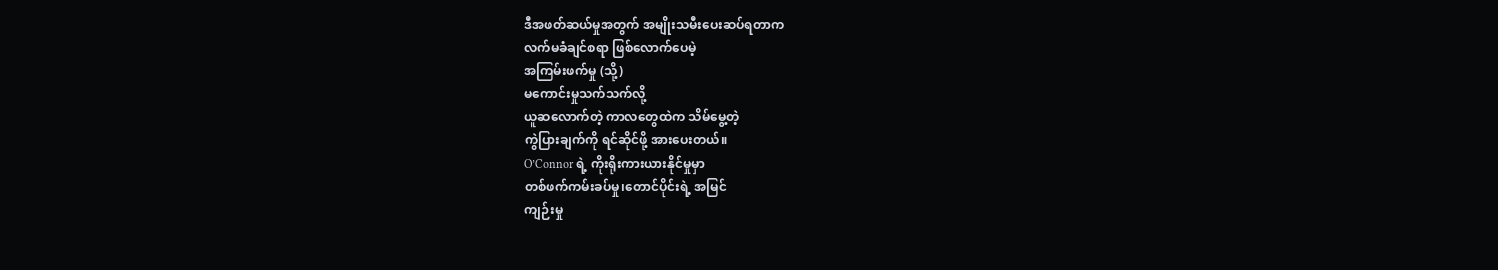ဒီအဖတ်ဆယ်မှုအတွက် အမျိုးသမီးပေးဆပ်ရတာက
လက်မခံချင်စရာ ဖြစ်လောက်ပေမဲ့
အကြမ်းဖက်မှု (သို့)
မကောင်းမှုသက်သက်လို့
ယူဆလောက်တဲ့ ကာလတွေထဲက သိမ်မွေ့တဲ့
ကွဲပြားချက်ကို ရင်ဆိုင်ဖို့ အားပေးတယ်။
O’Connor ရဲ့ ကိုးရိုးကားယားနိုင်မှုမှာ
တစ်ဖက်ကမ်းခပ်မှု၊တောင်ပိုင်းရဲ့ အမြင်
ကျဉ်းမှု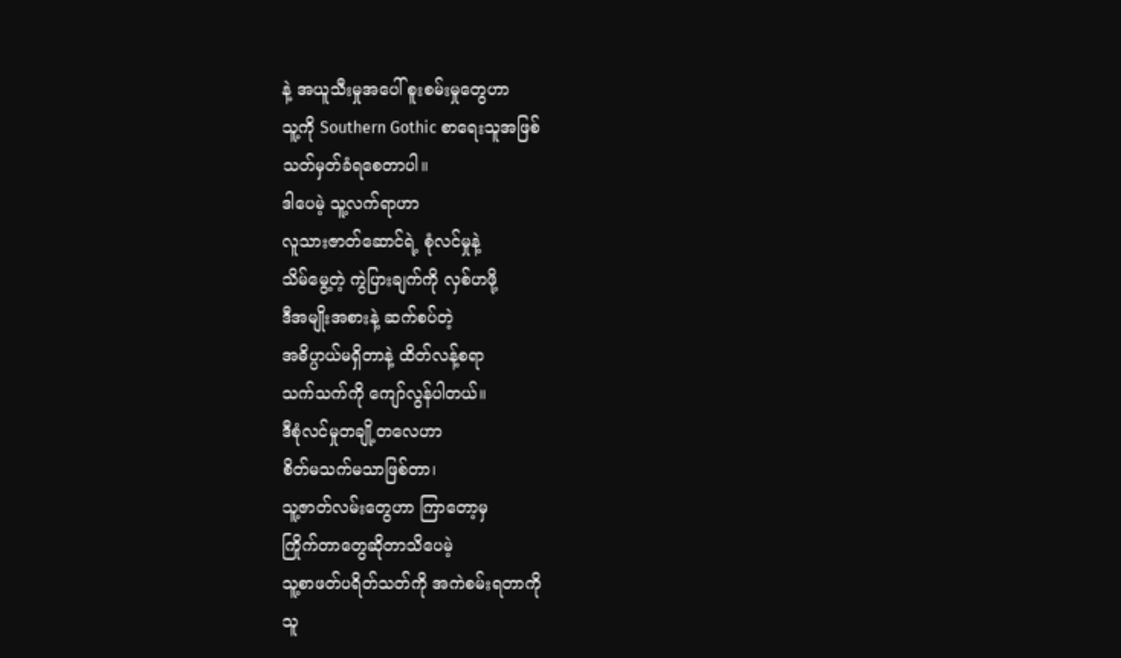နဲ့ အယူသီးမှုအပေါ် စူးစမ်းမှုတွေဟာ
သူ့ကို Southern Gothic စာရေးသူအဖြစ်
သတ်မှတ်ခံရစေတာပါ။
ဒါပေမဲ့ သူ့လက်ရာဟာ
လူသားဇာတ်ဆောင်ရဲ့ စုံလင်မှုနဲ့
သိမ်မွေ့တဲ့ ကွဲပြားချက်ကို လှစ်ဟဖို့
ဒီအမျိုးအစားနဲ့ ဆက်စပ်တဲ့
အဓိပ္ပာယ်မရှိတာနဲ့ ထိတ်လန့်စရာ
သက်သက်ကို ကျော်လွန်ပါတယ်။
ဒီစုံလင်မှုတချို့တလေဟာ
စိတ်မသက်မသာဖြစ်တာ၊
သူ့ဇာတ်လမ်းတွေဟာ ကြာတော့မှ
ကြိုက်တာတွေဆိုတာသိပေမဲ့
သူ့စာဖတ်ပရိတ်သတ်ကို အကဲစမ်းရတာကို
သူ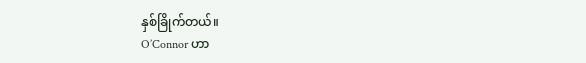နှစ်ခြိုက်တယ်။
O’Connor ဟာ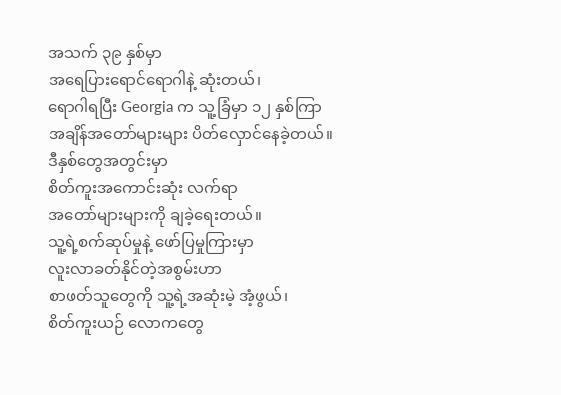အသက် ၃၉ နှစ်မှာ
အရေပြားရောင်ရောဂါနဲ့ ဆုံးတယ်၊
ရောဂါရပြီး Georgia က သူ့ခြံမှာ ၁၂ နှစ်ကြာ
အချိန်အတော်များများ ပိတ်လှောင်နေခဲ့တယ်။
ဒီနှစ်တွေအတွင်းမှာ
စိတ်ကူးအကောင်းဆုံး လက်ရာ
အတော်များများကို ချခဲ့ရေးတယ်။
သူ့ရဲ့စက်ဆုပ်မှုနဲ့ ဖော်ပြမှုကြားမှာ
လူးလာခတ်နိုင်တဲ့အစွမ်းဟာ
စာဖတ်သူတွေကို သူ့ရဲ့အဆုံးမဲ့ အံ့ဖွယ်၊
စိတ်ကူးယဉ် လောကတွေ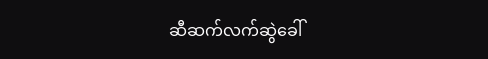ဆီဆက်လက်ဆွဲခေါ်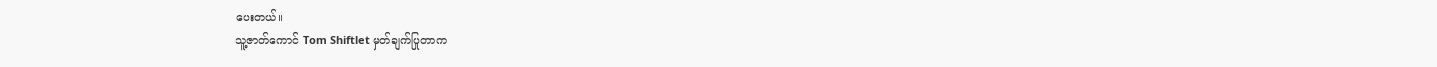ပေးတယ်။
သူ့ဇာတ်ကောင် Tom Shiftlet မှတ်ချက်ပြုတာက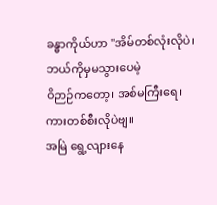ခန္ဓာကိုယ်ဟာ "အိမ်တစ်လုံးလိုပဲ၊
ဘယ်ကိုမှမသွားပေမဲ့
ဝိဉာဉ်ကတော့၊ အစ်မကြီးရေ၊
ကားတစ်စီးလိုပဲဗျ။
အမြဲ ရွေ့လျားနေ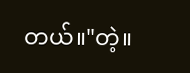တယ်။"တဲ့။